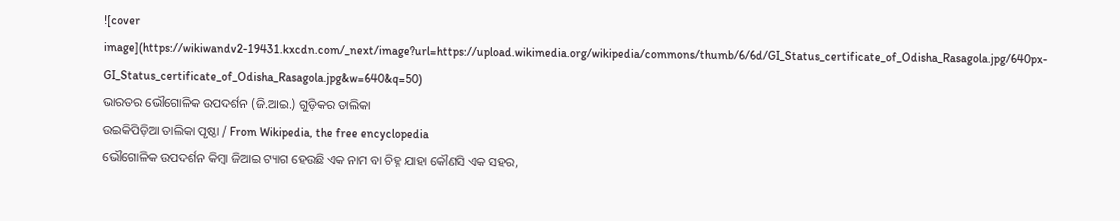![cover image](https://wikiwandv2-19431.kxcdn.com/_next/image?url=https://upload.wikimedia.org/wikipedia/commons/thumb/6/6d/GI_Status_certificate_of_Odisha_Rasagola.jpg/640px-GI_Status_certificate_of_Odisha_Rasagola.jpg&w=640&q=50)
ଭାରତର ଭୌଗୋଳିକ ଉପଦର୍ଶନ (ଜି.ଆଇ.) ଗୁଡ଼ିକର ତାଲିକା
ଉଇକିପିଡ଼ିଆ ତାଲିକା ପୃଷ୍ଠା / From Wikipedia, the free encyclopedia
ଭୌଗୋଳିକ ଉପଦର୍ଶନ କିମ୍ବା ଜିଆଇ ଟ୍ୟାଗ ହେଉଛି ଏକ ନାମ ବା ଚିହ୍ନ ଯାହା କୌଣସି ଏକ ସହର,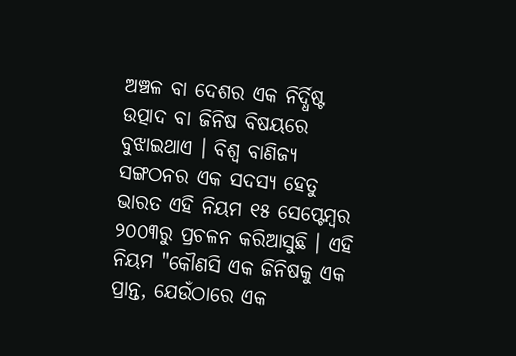ଅଞ୍ଚଳ ବା ଦେଶର ଏକ ନିର୍ଦ୍ଧିଷ୍ଟ ଉତ୍ପାଦ ବା ଜିନିଷ ବିଷୟରେ ବୁଝାଇଥାଏ । ବିଶ୍ୱ ବାଣିଜ୍ୟ ସଙ୍ଗଠନର ଏକ ସଦସ୍ୟ ହେତୁ ଭାରତ ଏହି ନିୟମ ୧୫ ସେପ୍ଟେମ୍ବର ୨୦୦୩ରୁ ପ୍ରଚଳନ କରିଆସୁଛି । ଏହି ନିୟମ "କୌଣସି ଏକ ଜିନିଷକୁ ଏକ ପ୍ରାନ୍ତ, ଯେଉଁଠାରେ ଏକ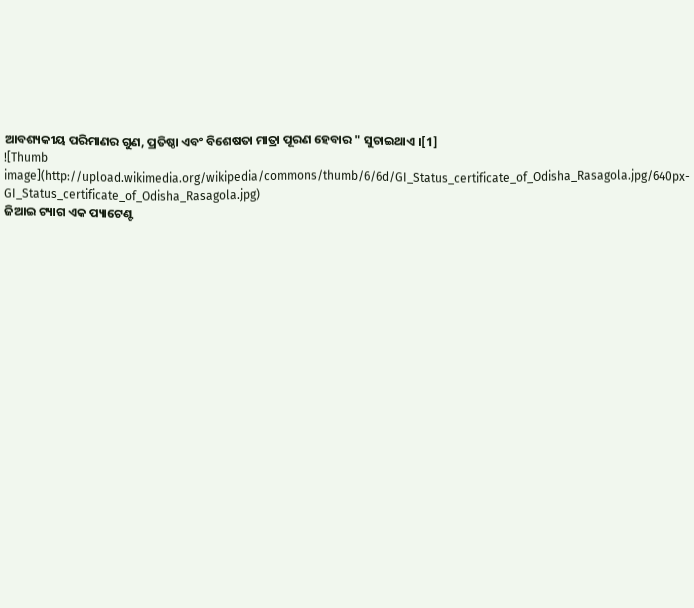ଆବଶ୍ୟକୀୟ ପରିମାଣର ଗୁଣ, ପ୍ରତିଷ୍ଠା ଏବଂ ବିଶେଷତା ମାତ୍ରା ପୂରଣ ହେବାର " ସୁଚାଇଥାଏ ।[1]
![Thumb image](http://upload.wikimedia.org/wikipedia/commons/thumb/6/6d/GI_Status_certificate_of_Odisha_Rasagola.jpg/640px-GI_Status_certificate_of_Odisha_Rasagola.jpg)
ଜିଆଇ ଟ୍ୟାଗ ଏକ ପ୍ୟାଟେଣ୍ଟ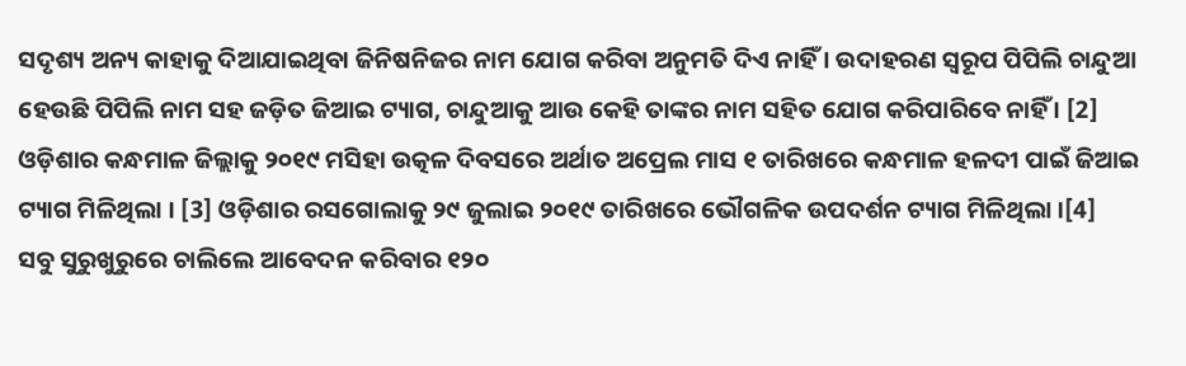ସଦୃଶ୍ୟ ଅନ୍ୟ କାହାକୁ ଦିଆଯାଇଥିବା ଜିନିଷନିଜର ନାମ ଯୋଗ କରିବା ଅନୁମତି ଦିଏ ନାହିଁ । ଉଦାହରଣ ସ୍ୱରୂପ ପିପିଲି ଚାନ୍ଦୁଆ ହେଉଛି ପିପିଲି ନାମ ସହ ଜଡ଼ିତ ଜିଆଇ ଟ୍ୟାଗ, ଚାନ୍ଦୁଆକୁ ଆଉ କେହି ତାଙ୍କର ନାମ ସହିତ ଯୋଗ କରିପାରିବେ ନାହିଁ । [2]
ଓଡ଼ିଶାର କନ୍ଧମାଳ ଜିଲ୍ଲାକୁ ୨୦୧୯ ମସିହା ଉତ୍କଳ ଦିବସରେ ଅର୍ଥାତ ଅପ୍ରେଲ ମାସ ୧ ତାରିଖରେ କନ୍ଧମାଳ ହଳଦୀ ପାଇଁ ଜିଆଇ ଟ୍ୟାଗ ମିଳିଥିଲା । [3] ଓଡ଼ିଶାର ରସଗୋଲାକୁ ୨୯ ଜୁଲାଇ ୨୦୧୯ ତାରିଖରେ ଭୌଗଳିକ ଉପଦର୍ଶନ ଟ୍ୟାଗ ମିଳିଥିଲା ।[4]
ସବୁ ସୁରୁଖୁରୁରେ ଚାଲିଲେ ଆବେଦନ କରିବାର ୧୨୦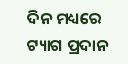ଦିନ ମଧ୍ୟରେ ଟ୍ୟାଗ ପ୍ରଦାନ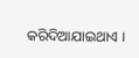କରିଦିଆଯାଇଥାଏ ।